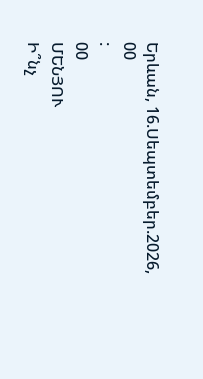Երևան, 16.Սեպտեմբեր.2026,
00
:
00
ՄԵՆՅՈՒ
Ի՞նչ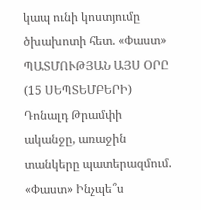կապ ունի կոստյումը ծխախոտի հետ. «Փաստ» ՊԱՏՄՈՒԹՅԱՆ ԱՅՍ ՕՐԸ (15 ՍԵՊՏԵՄԲԵՐԻ) Դոնալդ Թրամփի ականջը, առաջին տանկերը պատերազմում. «Փաստ» Ինչպե՞ս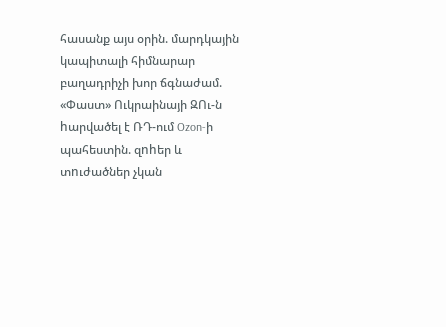հասանք այս օրին. մարդկային կապիտալի հիմնարար բաղադրիչի խոր ճգնաժամ. «Փաստ» Ուկրաինայի ԶՈւ-ն hարվածել է ՌԴ-ում Ozon-ի պահեստին. զnhեր և տnւժածներ չկան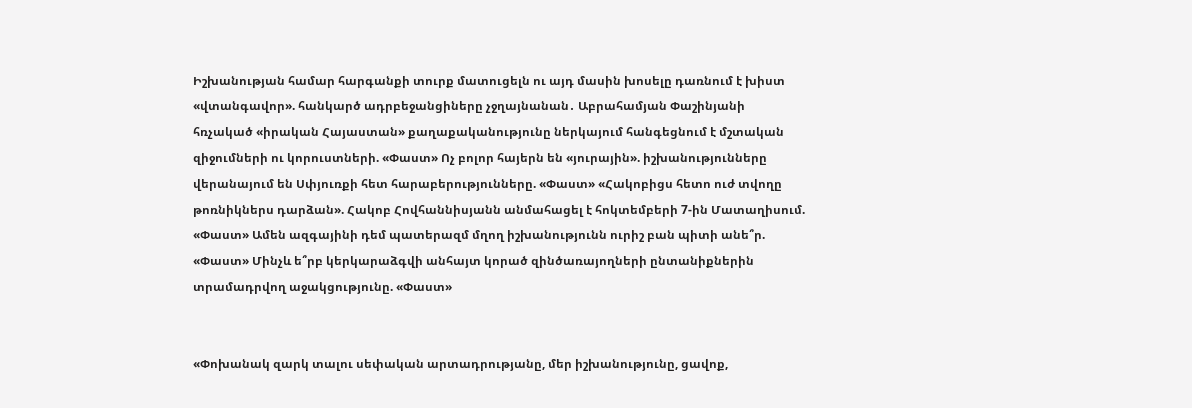Իշխանության համար հարգանքի տուրք մատուցելն ու այդ մասին խոսելը դառնում է խիստ «վտանգավոր». հանկարծ ադրբեջանցիները չջղայնանան․ Աբրահամյան Փաշինյանի հռչակած «իրական Հայաստան» քաղաքականությունը ներկայում հանգեցնում է մշտական զիջումների ու կորուստների. «Փաստ» Ոչ բոլոր հայերն են «յուրային». իշխանությունները վերանայում են Սփյուռքի հետ հարաբերությունները. «Փաստ» «Հակոբիցս հետո ուժ տվողը թոռնիկներս դարձան». Հակոբ Հովհաննիսյանն անմահացել է հոկտեմբերի 7-ին Մատաղիսում. «Փաստ» Ամեն ազգայինի դեմ պատերազմ մղող իշխանությունն ուրիշ բան պիտի անե՞ր. «Փաստ» Մինչև ե՞րբ կերկարաձգվի անհայտ կորած զինծառայողների ընտանիքներին տրամադրվող աջակցությունը. «Փաստ»


«Փոխանակ զարկ տալու սեփական արտադրությանը, մեր իշխանությունը, ցավոք,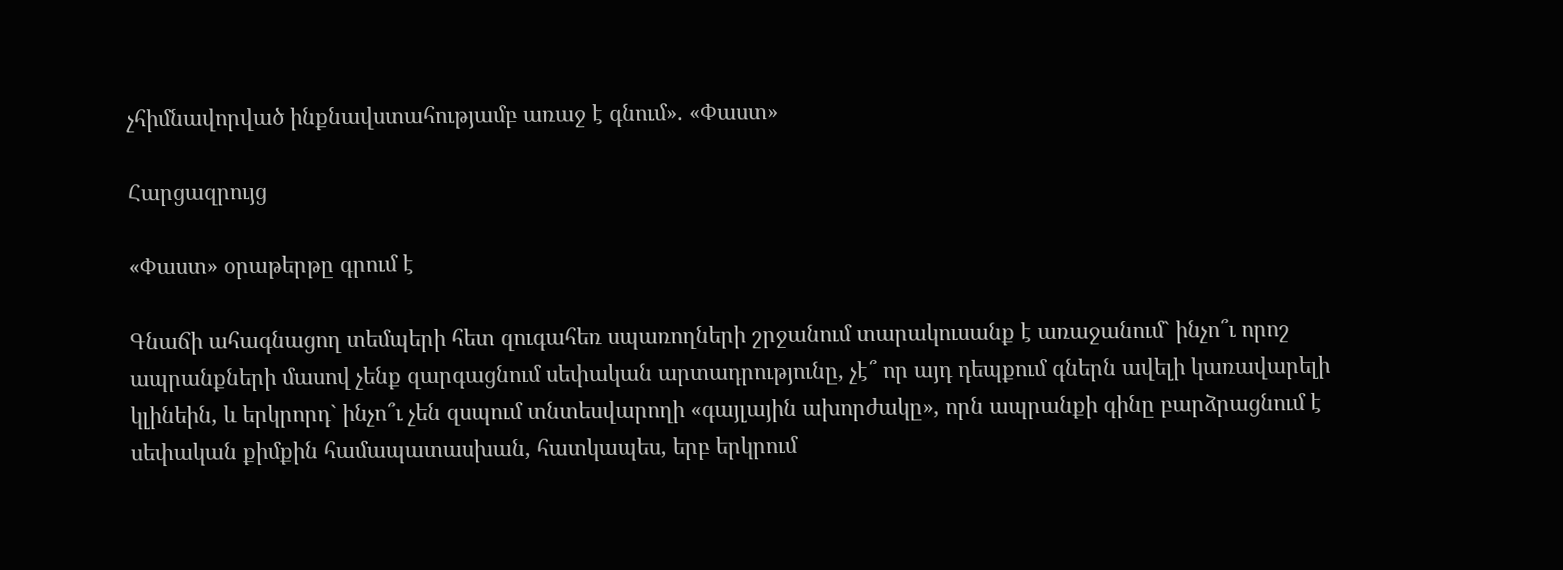չհիմնավորված ինքնավստահությամբ առաջ է գնում». «Փաստ»

Հարցազրույց

«Փաստ» օրաթերթը գրում է

Գնաճի ահագնացող տեմպերի հետ զուգահեռ սպառողների շրջանում տարակուսանք է առաջանում` ինչո՞ւ որոշ ապրանքների մասով չենք զարգացնում սեփական արտադրությունը, չէ՞ որ այդ դեպքում գներն ավելի կառավարելի կլինեին, և երկրորդ` ինչո՞ւ չեն զսպում տնտեսվարողի «գայլային ախորժակը», որն ապրանքի գինը բարձրացնում է սեփական քիմքին համապատասխան, հատկապես, երբ երկրում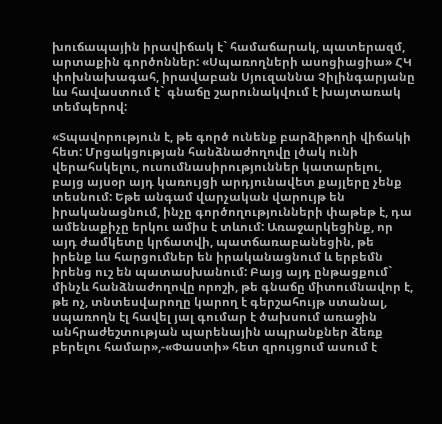խուճապային իրավիճակ է` համաճարակ, պատերազմ, արտաքին գործոններ: «Սպառողների ասոցիացիա» ՀԿ փոխնախագահ, իրավաբան Սյուզաննա Չիլինգարյանը ևս հավաստում է` գնաճը շարունակվում է խայտառակ տեմպերով:

«Տպավորություն է, թե գործ ունենք բարձիթողի վիճակի հետ: Մրցակցության հանձնաժողովը լծակ ունի վերահսկելու, ուսումնասիրություններ կատարելու, բայց այսօր այդ կառույցի արդյունավետ քայլերը չենք տեսնում: Եթե անգամ վարչական վարույթ են իրականացնում, ինչը գործողությունների փաթեթ է, դա ամենաքիչը երկու ամիս է տևում: Առաջարկեցինք, որ այդ ժամկետը կրճատվի, պատճառաբանեցին, թե իրենք ևս հարցումներ են իրականացնում և երբեմն իրենց ուշ են պատասխանում: Բայց այդ ընթացքում` մինչև հանձնաժողովը որոշի, թե գնաճը միտումնավոր է, թե ոչ, տնտեսվարողը կարող է գերշահույթ ստանալ, սպառողն էլ հավել յալ գումար է ծախսում առաջին անհրաժեշտության պարենային ապրանքներ ձեռք բերելու համար»,-«Փաստի» հետ զրույցում ասում է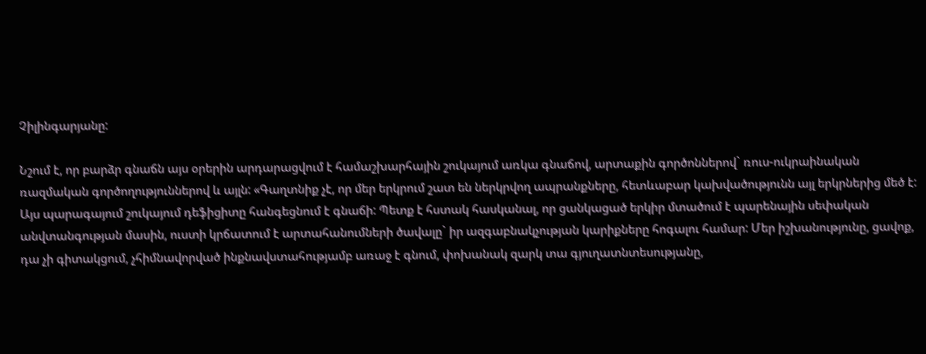Չիլինգարյանը:

Նշում է, որ բարձր գնաճն այս օրերին արդարացվում է համաշխարհային շուկայում առկա գնաճով, արտաքին գործոններով` ռուս-ուկրաինական ռազմական գործողություններով և այլն: «Գաղտնիք չէ, որ մեր երկրում շատ են ներկրվող ապրանքները, հետևաբար կախվածությունն այլ երկրներից մեծ է: Այս պարագայում շուկայում դեֆիցիտը հանգեցնում է գնաճի: Պետք է հստակ հասկանալ, որ ցանկացած երկիր մտածում է պարենային սեփական անվտանգության մասին, ուստի կրճատում է արտահանումների ծավալը` իր ազգաբնակչության կարիքները հոգալու համար: Մեր իշխանությունը, ցավոք, դա չի գիտակցում, չհիմնավորված ինքնավստահությամբ առաջ է գնում, փոխանակ զարկ տա գյուղատնտեսությանը,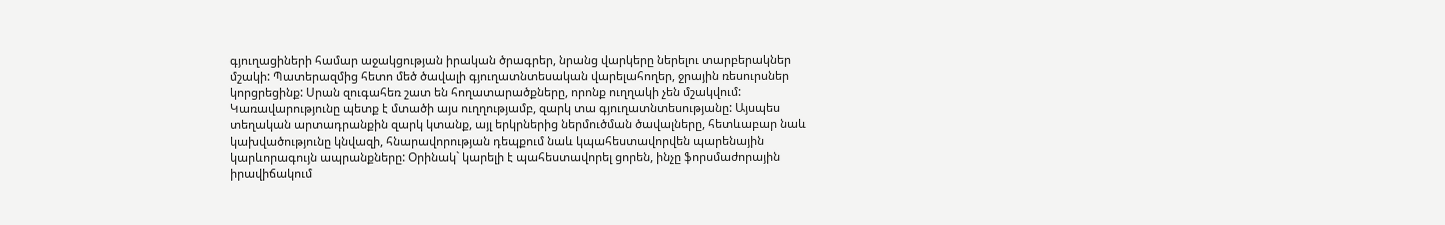գյուղացիների համար աջակցության իրական ծրագրեր, նրանց վարկերը ներելու տարբերակներ մշակի: Պատերազմից հետո մեծ ծավալի գյուղատնտեսական վարելահողեր, ջրային ռեսուրսներ կորցրեցինք: Սրան զուգահեռ շատ են հողատարածքները, որոնք ուղղակի չեն մշակվում: Կառավարությունը պետք է մտածի այս ուղղությամբ, զարկ տա գյուղատնտեսությանը: Այսպես տեղական արտադրանքին զարկ կտանք, այլ երկրներից ներմուծման ծավալները, հետևաբար նաև կախվածությունը կնվազի, հնարավորության դեպքում նաև կպահեստավորվեն պարենային կարևորագույն ապրանքները: Օրինակ` կարելի է պահեստավորել ցորեն, ինչը ֆորսմաժորային իրավիճակում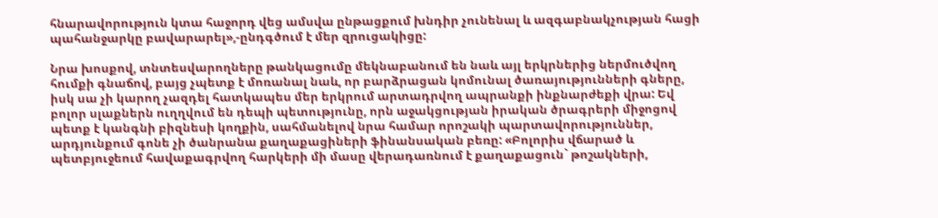հնարավորություն կտա հաջորդ վեց ամսվա ընթացքում խնդիր չունենալ և ազգաբնակչության հացի պահանջարկը բավարարել»,-ընդգծում է մեր զրուցակիցը:

Նրա խոսքով, տնտեսվարողները թանկացումը մեկնաբանում են նաև այլ երկրներից ներմուծվող հումքի գնաճով, բայց չպետք է մոռանալ նաև, որ բարձրացան կոմունալ ծառայությունների գները, իսկ սա չի կարող չազդել հատկապես մեր երկրում արտադրվող ապրանքի ինքնարժեքի վրա: Եվ բոլոր սլաքներն ուղղվում են դեպի պետությունը, որն աջակցության իրական ծրագրերի միջոցով պետք է կանգնի բիզնեսի կողքին, սահմանելով նրա համար որոշակի պարտավորություններ, արդյունքում գոնե չի ծանրանա քաղաքացիների ֆինանսական բեռը: «Բոլորիս վճարած և պետբյուջեում հավաքագրվող հարկերի մի մասը վերադառնում է քաղաքացուն` թոշակների,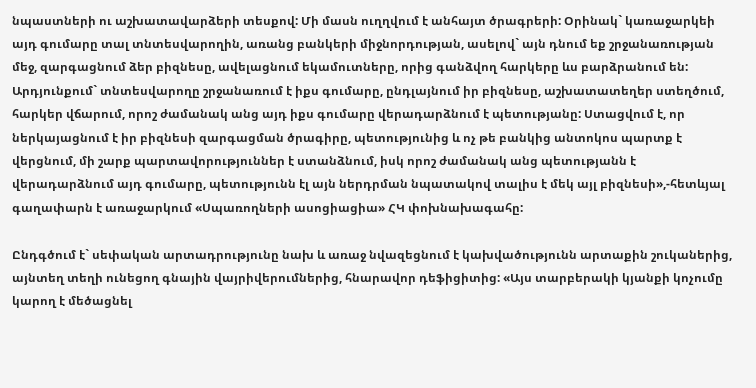նպաստների ու աշխատավարձերի տեսքով: Մի մասն ուղղվում է անհայտ ծրագրերի: Օրինակ` կառաջարկեի այդ գումարը տալ տնտեսվարողին, առանց բանկերի միջնորդության, ասելով` այն դնում եք շրջանառության մեջ, զարգացնում ձեր բիզնեսը, ավելացնում եկամուտները, որից գանձվող հարկերը ևս բարձրանում են: Արդյունքում` տնտեսվարողը շրջանառում է իքս գումարը, ընդլայնում իր բիզնեսը, աշխատատեղեր ստեղծում, հարկեր վճարում, որոշ ժամանակ անց այդ իքս գումարը վերադարձնում է պետությանը: Ստացվում է, որ ներկայացնում է իր բիզնեսի զարգացման ծրագիրը, պետությունից և ոչ թե բանկից անտոկոս պարտք է վերցնում, մի շարք պարտավորություններ է ստանձնում, իսկ որոշ ժամանակ անց պետությանն է վերադարձնում այդ գումարը, պետությունն էլ այն ներդրման նպատակով տալիս է մեկ այլ բիզնեսի»,-հետևյալ գաղափարն է առաջարկում «Սպառողների ասոցիացիա» ՀԿ փոխնախագահը:

Ընդգծում է` սեփական արտադրությունը նախ և առաջ նվազեցնում է կախվածությունն արտաքին շուկաներից, այնտեղ տեղի ունեցող գնային վայրիվերումներից, հնարավոր դեֆիցիտից: «Այս տարբերակի կյանքի կոչումը կարող է մեծացնել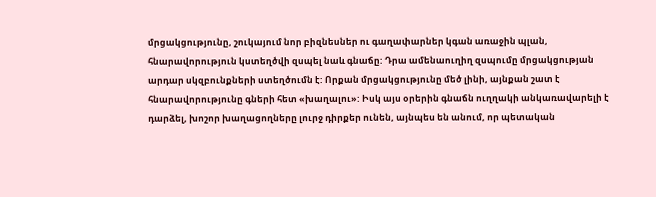մրցակցությունը, շուկայում նոր բիզնեսներ ու գաղափարներ կգան առաջին պլան, հնարավորություն կստեղծվի զսպել նաև գնաճը: Դրա ամենաուղիղ զսպումը մրցակցության արդար սկզբունքների ստեղծումն է: Որքան մրցակցությունը մեծ լինի, այնքան շատ է հնարավորությունը գների հետ «խաղալու»: Իսկ այս օրերին գնաճն ուղղակի անկառավարելի է դարձել, խոշոր խաղացողները լուրջ դիրքեր ունեն, այնպես են անում, որ պետական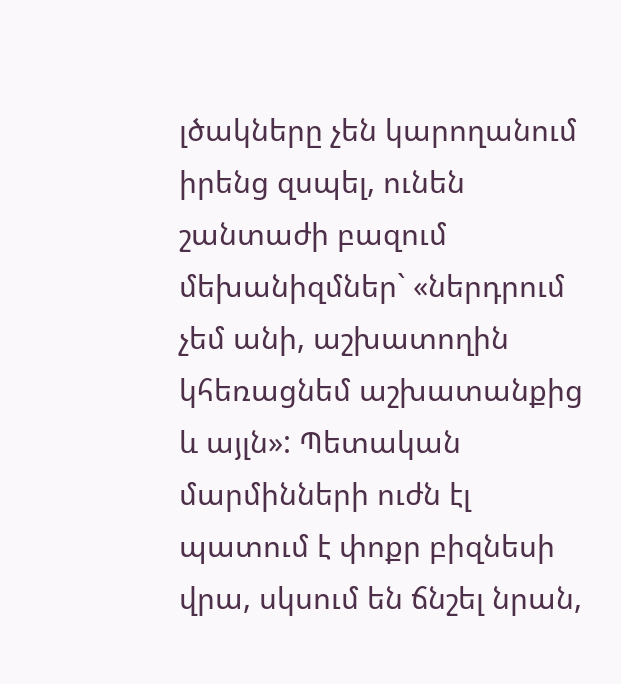լծակները չեն կարողանում իրենց զսպել, ունեն շանտաժի բազում մեխանիզմներ` «ներդրում չեմ անի, աշխատողին կհեռացնեմ աշխատանքից և այլն»: Պետական մարմինների ուժն էլ պատում է փոքր բիզնեսի վրա, սկսում են ճնշել նրան,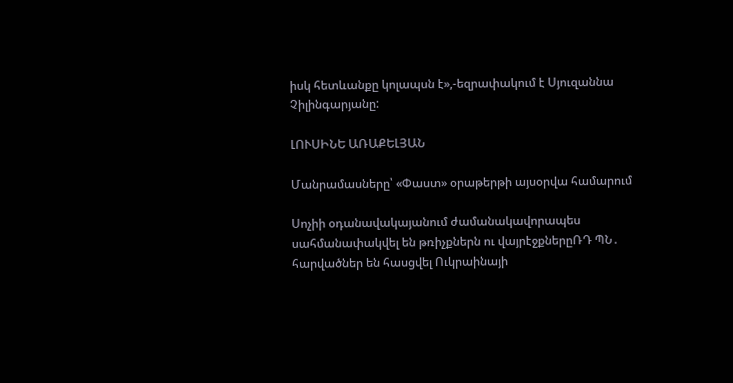իսկ հետևանքը կոլապսն է»,-եզրափակում է Սյուզաննա Չիլինգարյանը:

ԼՈՒՍԻՆԵ ԱՌԱՔԵԼՅԱՆ

Մանրամասները՝ «Փաստ» օրաթերթի այսօրվա համարում

Սոչիի օդանավակայանում ժամանակավորապես սահմանափակվել են թռիչքներն ու վայրէջքներըՌԴ ՊՆ․ հարվածներ են հասցվել Ուկրաինայի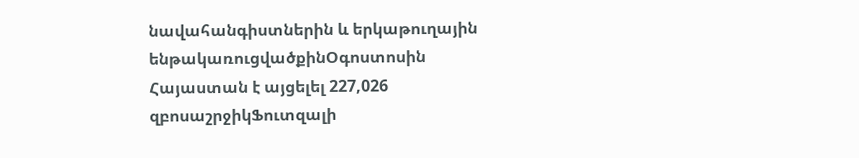նավահանգիստներին և երկաթուղային ենթակառուցվածքինՕգոստոսին Հայաստան է այցելել 227,026 զբոսաշրջիկՖուտզալի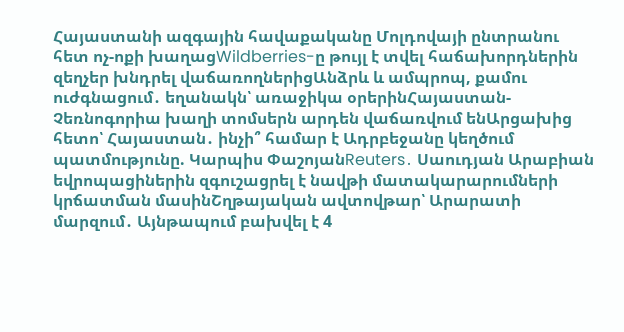Հայաստանի ազգային հավաքականը Մոլդովայի ընտրանու հետ ոչ-ոքի խաղացWildberries-ը թույլ է տվել հաճախորդներին զեղչեր խնդրել վաճառողներիցԱնձրև և ամպրոպ, քամու ուժգնացում․ եղանակն՝ առաջիկա օրերինՀայաստան-Չեռնոգորիա խաղի տոմսերն արդեն վաճառվում ենԱրցախից հետո՝ Հայաստան․ ինչի՞ համար է Ադրբեջանը կեղծում պատմությունը. Կարպիս ՓաշոյանReuters․ Սաուդյան Արաբիան եվրոպացիներին զգուշացրել է նավթի մատակարարումների կրճատման մասինՇղթայական ավտովթար՝ Արարատի մարզում․ Այնթապում բախվել է 4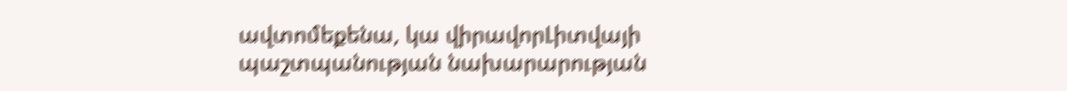ավտոմեքենա, կա վիրավորԼիտվայի պաշտպանության նախարարության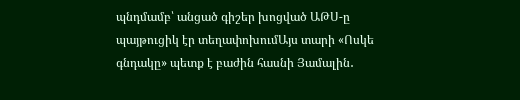պնդմամբ՝ անցած գիշեր խոցված ԱԹՍ-ը պայթուցիկ էր տեղափոխումԱյս տարի «Ոսկե գնդակը» պետք է բաժին հասնի Յամալին․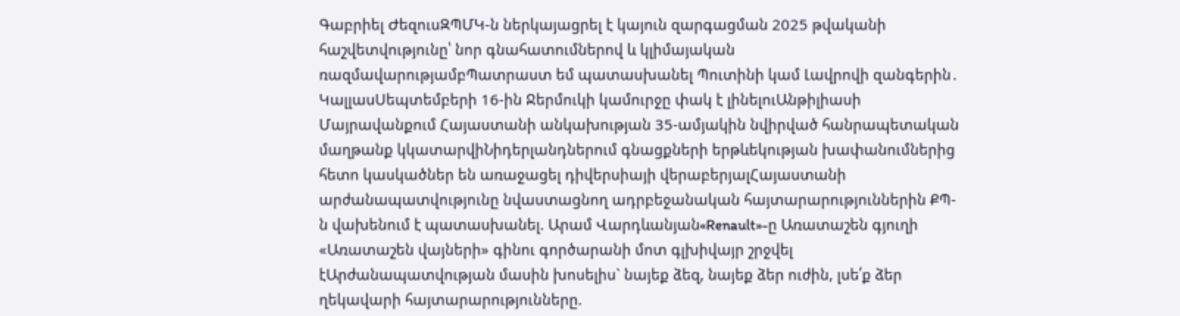Գաբրիել ԺեզուսԶՊՄԿ-ն ներկայացրել է կայուն զարգացման 2025 թվականի հաշվետվությունը՝ նոր գնահատումներով և կլիմայական ռազմավարությամբՊատրաստ եմ պատասխանել Պուտինի կամ Լավրովի զանգերին․ ԿալլասՍեպտեմբերի 16-ին Ջերմուկի կամուրջը փակ է լինելուԱնթիլիասի Մայրավանքում Հայաստանի անկախության 35-ամյակին նվիրված հանրապետական մաղթանք կկատարվիՆիդերլանդներում գնացքների երթևեկության խափանումներից հետո կասկածներ են առաջացել դիվերսիայի վերաբերյալՀայաստանի արժանապատվությունը նվաստացնող ադրբեջանական հայտարարություններին ՔՊ-ն վախենում է պատասխանել. Արամ Վարդևանյան«Renault»-ը Առատաշեն գյուղի «Առատաշեն վայների» գինու գործարանի մոտ գլխիվայր շրջվել էԱրժանապատվության մասին խոսելիս` նայեք ձեզ, նայեք ձեր ուժին, լսե՛ք ձեր ղեկավարի հայտարարությունները.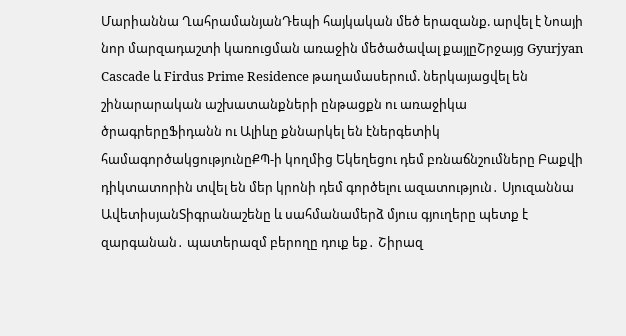Մարիաննա ՂահրամանյանԴեպի հայկական մեծ երազանք. արվել է Նոայի նոր մարզադաշտի կառուցման առաջին մեծածավալ քայլըՇրջայց Gyurjyan Cascade և Firdus Prime Residence թաղամասերում. ներկայացվել են շինարարական աշխատանքների ընթացքն ու առաջիկա ծրագրերըՖիդանն ու Ալիևը քննարկել են էներգետիկ համագործակցությունըՔՊ-ի կողմից Եկեղեցու դեմ բռնաճնշումները Բաքվի դիկտատորին տվել են մեր կրոնի դեմ գործելու ազատություն․ Սյուզաննա ԱվետիսյանՏիգրանաշենը և սահմանամերձ մյուս գյուղերը պետք է զարգանան․ պատերազմ բերողը դուք եք․ Շիրազ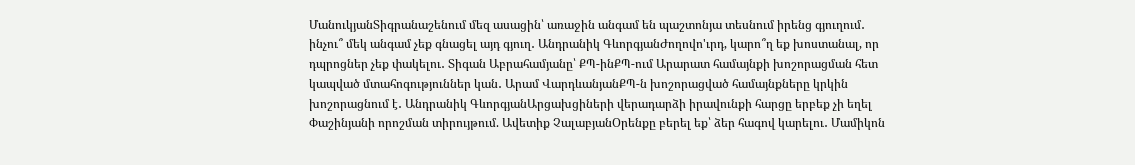ՄանուկյանՏիգրանաշենում մեզ ասացին՝ առաջին անգամ են պաշտոնյա տեսնում իրենց գյուղում․ ինչու՞ մեկ անգամ չեք գնացել այդ գյուղ․ Անդրանիկ ԳևորգյանԺողովո'ւրդ, կարո՞ղ եք խոստանալ, որ դպրոցներ չեք փակելու․ Տիգան Աբրահամյանը՝ ՔՊ-ինՔՊ-ում Արարատ համայնքի խոշորացման հետ կապված մտահոգություններ կան․ Արամ ՎարդևանյանՔՊ-ն խոշորացված համայնքները կրկին խոշորացնում է․ Անդրանիկ ԳևորգյանԱրցախցիների վերադարձի իրավունքի հարցը երբեք չի եղել Փաշինյանի որոշման տիրույթում. Ավետիք ՉալաբյանՕրենքը բերել եք՝ ձեր հագով կարելու․ Մամիկոն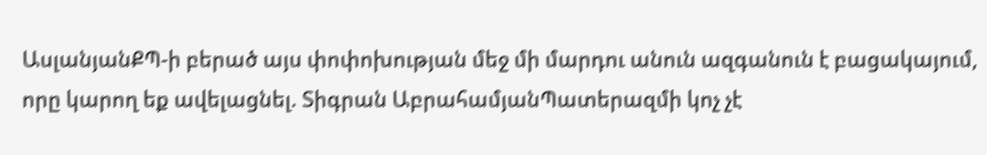ԱսլանյանՔՊ-ի բերած այս փոփոխության մեջ մի մարդու անուն ազգանուն է բացակայում, որը կարող եք ավելացնել. Տիգրան ԱբրահամյանՊատերազմի կոչ չէ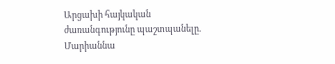Արցախի հայկական ժառանգությունը պաշտպանելը. Մարիաննա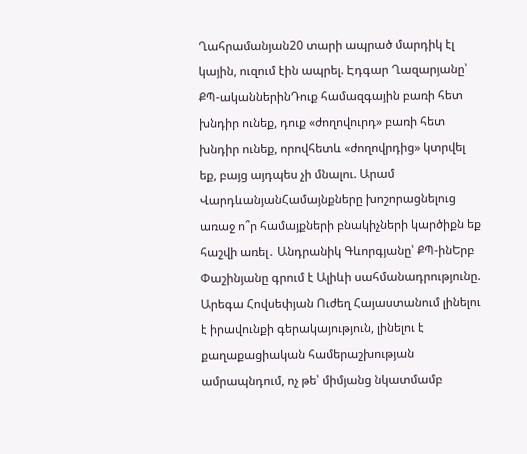Ղահրամանյան20 տարի ապրած մարդիկ էլ կային, ուզում էին ապրել. Էդգար Ղազարյանը՝ ՔՊ-ականներինԴուք համազգային բառի հետ խնդիր ունեք, դուք «ժողովուրդ» բառի հետ խնդիր ունեք, որովհետև «ժողովրդից» կտրվել եք, բայց այդպես չի մնալու. Արամ ՎարդևանյանՀամայնքները խոշորացնելուց առաջ ո՞ր համայքների բնակիչների կարծիքն եք հաշվի առել․ Անդրանիկ Գևորգյանը՝ ՔՊ-ինԵրբ Փաշինյանը գրում է Ալիևի սահմանադրությունը. Արեգա Հովսեփյան Ուժեղ Հայաստանում լինելու է իրավունքի գերակայություն, լինելու է քաղաքացիական համերաշխության ամրապնդում, ոչ թե՝ միմյանց նկատմամբ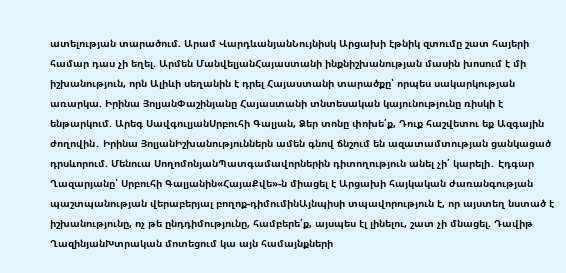ատելության տարածում. Արամ ՎարդևանյանՆույնիսկ Արցախի էթնիկ զտումը շատ հայերի համար դաս չի եղել. Արմեն ՄանվելյանՀայաստանի ինքնիշխանության մասին խոսում է մի իշխանություն, որն Ալիևի սեղանին է դրել Հայաստանի տարածքը՝ որպես սակարկության առարկա. Իրինա ՅոլյանՓաշինյանը Հայաստանի տնտեսական կայունությունը ռիսկի է ենթարկում. Արեգ ՍավգուլյանՍրբուհի Գալյան, Ձեր տոնը փոխե՛ք, Դուք հաշվետու եք Ազգային ժողովին․ Իրինա ՅոլյանԻշխանություններն ամեն գնով ճնշում են ազատամտության ցանկացած դրսևորում. Մենուա ՍողոմոնյանՊատգամավորներին դիտողություն անել չի՛ կարելի․ Էդգար Ղազարյանը՝ Սրբուհի Գալյանին«ՀայաՔվե»-ն միացել է Արցախի հայկական ժառանգության պաշտպանության վերաբերյալ բողոք-դիմումինԱյնպիսի տպավորություն է, որ այստեղ նստած է իշխանությունը, ոչ թե ընդդիմությունը, համբերե՛ք, այսպես էլ լինելու, շատ չի մնացել. Դավիթ ՂազինյանԽտրական մոտեցում կա այն համայնքների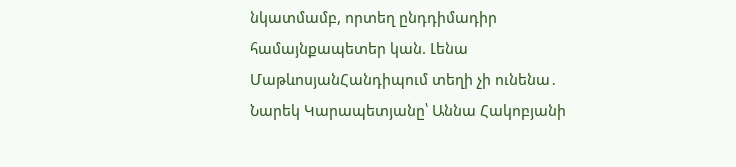նկատմամբ, որտեղ ընդդիմադիր համայնքապետեր կան. Լենա ՄաթևոսյանՀանդիպում տեղի չի ունենա․ Նարեկ Կարապետյանը՝ Աննա Հակոբյանի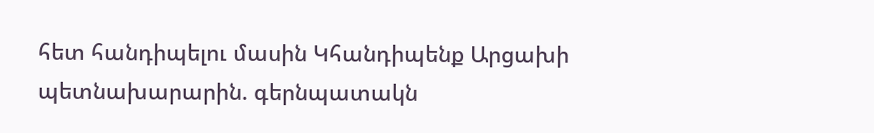հետ հանդիպելու մասին Կհանդիպենք Արցախի պետնախարարին. գերնպատակն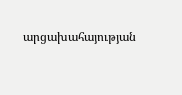արցախահայության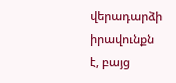վերադարձի իրավունքն է, բայց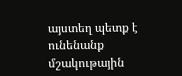այստեղ պետք է ունենանք մշակութային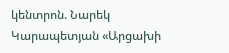կենտրոն. Նարեկ Կարապետյան «Արցախի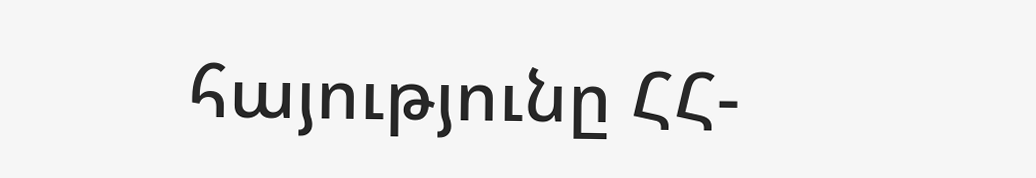հայությունը ՀՀ-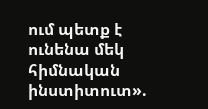ում պետք է ունենա մեկ հիմնական ինստիտուտ».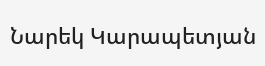Նարեկ Կարապետյան